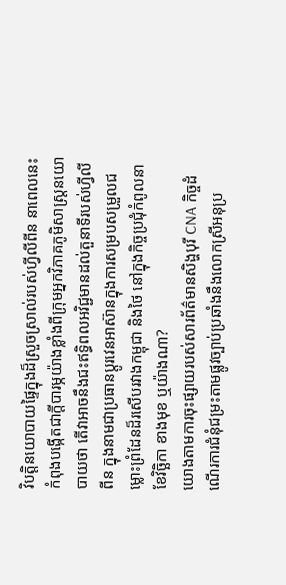វិបត្តិនយោបាយផ្ទៃក្នុងដ៏ស្រួចស្រាល់របស់ហ្វីលីពីន នាពេលនេះ កំពុងបង្កើតជាក្តីបារម្ភយ៉ាងខ្លាំងពីក្រុមអ្នកវិភាគភូមិសាស្ត្រនយោបាយថា តើវាអាចនឹងជះឥទ្ធិពលអវិជ្ជមានដល់តួនាទីរបស់ហ្វីលីពីន ក្នុងនាមជាប្រធានប្តូរវេនអាស៊ានក្នុងការសម្របសម្រួលជម្លោះព្រំដែនដ៏រសើបរវាងកម្ពុជា និងថៃ នៅក្នុងកិច្ចប្រជុំកំពូលនាខែវិច្ឆិកា ខាងមុខ ឬយ៉ាងណា?
យោងតាមការចុះផ្សាយរបស់សារព័ត៌មានសិង្ហបុរី CNA កិច្ចដំណើរការជំនុំជម្រះតាមផ្លូវច្បាប់ប្រឆាំងនឹងលោកស្រីអនុប្រ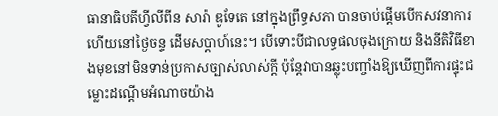ធានាធិបតីហ្វីលីពីន សារ៉ា ឌូទែតេ នៅក្នុងព្រឹទ្ធសភា បានចាប់ផ្តើមបើកសវនាការហើយនៅថ្ងៃចន្ទ ដើមសប្តាហ៍នេះ។ បើទោះបីជាលទ្ធផលចុងក្រោយ និងនីតិវិធីខាងមុខនៅមិនទាន់ប្រកាសច្បាស់លាស់ក្តី ប៉ុន្តែវាបានឆ្លុះបញ្ចាំងឱ្យឃើញពីការផ្ទុះជម្លោះដណ្តើមអំណាចយ៉ាង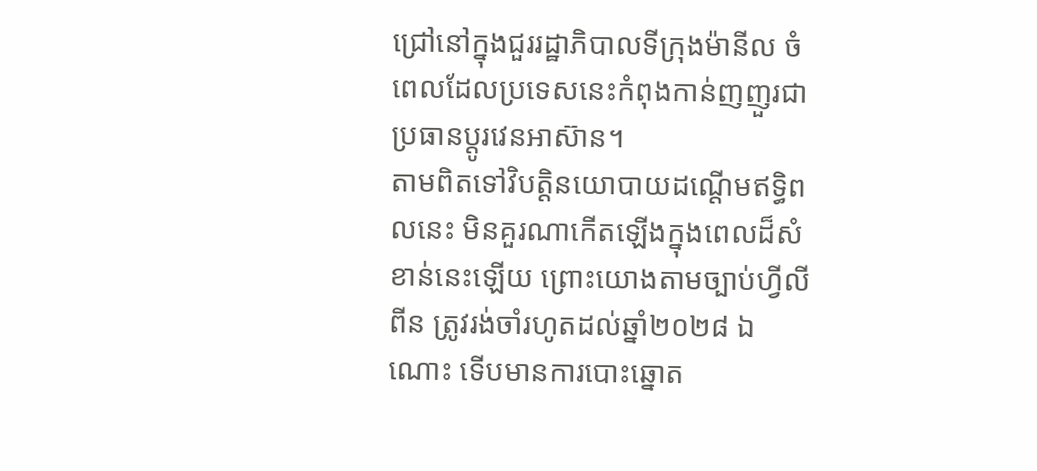ជ្រៅនៅក្នុងជួររដ្ឋាភិបាលទីក្រុងម៉ានីល ចំពេលដែលប្រទេសនេះកំពុងកាន់ញញួរជាប្រធានប្តូរវេនអាស៊ាន។
តាមពិតទៅវិបត្តិនយោបាយដណ្តើមឥទ្ធិពលនេះ មិនគួរណាកើតឡើងក្នុងពេលដ៏សំខាន់នេះឡើយ ព្រោះយោងតាមច្បាប់ហ្វីលីពីន ត្រូវរង់ចាំរហូតដល់ឆ្នាំ២០២៨ ឯណោះ ទើបមានការបោះឆ្នោត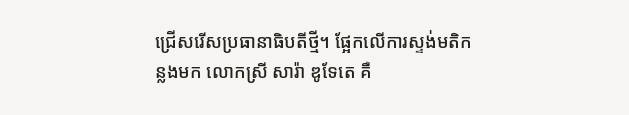ជ្រើសរើសប្រធានាធិបតីថ្មី។ ផ្អែកលើការស្ទង់មតិកន្លងមក លោកស្រី សារ៉ា ឌូទែតេ គឺ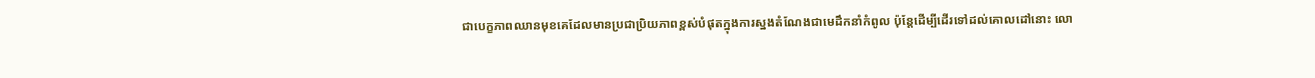ជាបេក្ខភាពឈានមុខគេដែលមានប្រជាប្រិយភាពខ្ពស់បំផុតក្នុងការស្នងតំណែងជាមេដឹកនាំកំពូល ប៉ុន្តែដើម្បីដើរទៅដល់គោលដៅនោះ លោ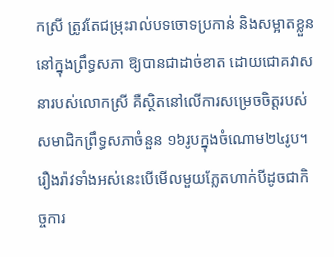កស្រី ត្រូវតែជម្រុះរាល់បទចោទប្រកាន់ និងសម្អាតខ្លួននៅក្នុងព្រឹទ្ធសភា ឱ្យបានជាដាច់ខាត ដោយជោគវាសនារបស់លោកស្រី គឺស្ថិតនៅលើការសម្រេចចិត្តរបស់សមាជិកព្រឹទ្ធសភាចំនួន ១៦រូបក្នុងចំណោម២៤រូប។
រឿងរ៉ាវទាំងអស់នេះបើមើលមួយភ្លែតហាក់បីដូចជាកិច្ចការ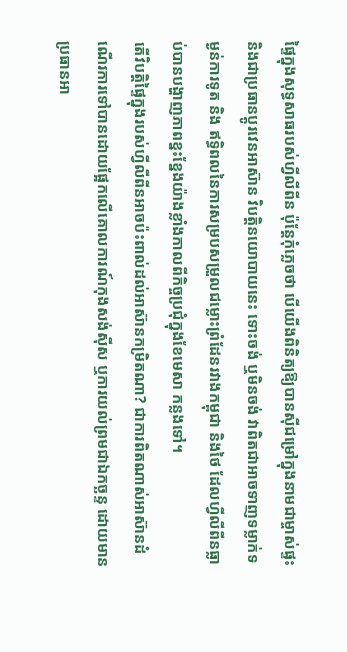ផ្ទៃក្នុងសុទ្ធសាធរបស់ហ្វីលីពីន ប៉ុន្តែកុំភ្លេចថា បើយើងពិនិត្យឱ្យបានស៊ីជម្រៅក្នុងនាមជាម្ចាស់ផ្ទះ និងជាប្រធានប្តូរវេនអាស៊ាន វិបត្តិនយោបាយនេះ ទោះចង់ ឬមិនចង់ វាពិតជាអាចទាញទម្លាក់ទម្ងន់ការទូត និង ឥទ្ធិពលនៃការសម្របសម្រួលជម្លោះព្រំដែនរវាងកម្ពុជា និងថៃ ដែលហ្វីលីពីនធ្លាប់បានបង្ហាញភាពខ្នះខ្នែងយ៉ាងខ្លាំងកាលពីកិច្ចប្រជុំក្នុងខែមេសា កន្លងទៅ។
តើវិបត្តិផ្ទៃក្នុងរបស់ហ្វីលីពីនអាចប៉ះពាល់ដល់អាស៊ានកម្រិតណា? ជាការពិតណាស់អាស៊ានដំណើរការទៅបានដោយផ្អែកលើគោលការណ៍កុងសង់ស៊ីស ឬការយល់ព្រមជាឯកច្ឆន្ទ ដោយមានប្រធានអា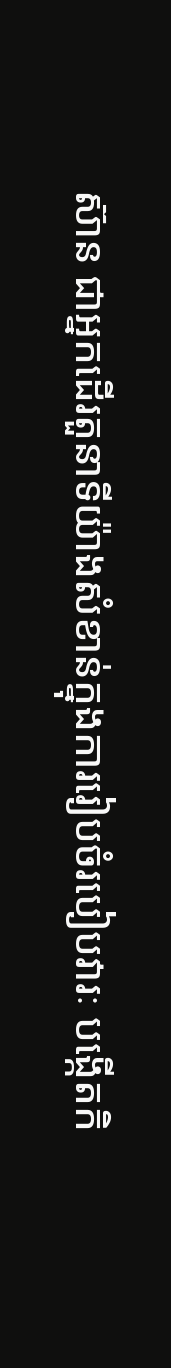ស៊ាន ជាអ្នកដើរតួនាទីយ៉ាងសំខាន់ក្នុងការរៀបចំរបៀបវារៈ បង្កើតកិ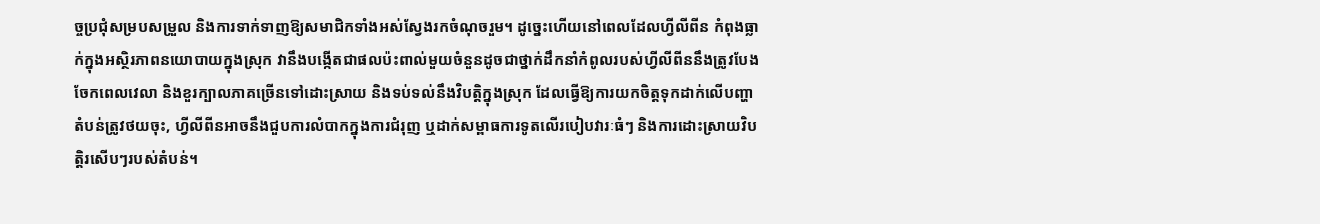ច្ចប្រជុំសម្របសម្រួល និងការទាក់ទាញឱ្យសមាជិកទាំងអស់ស្វែងរកចំណុចរួម។ ដូច្នេះហើយនៅពេលដែលហ្វីលីពីន កំពុងធ្លាក់ក្នុងអស្ថិរភាពនយោបាយក្នុងស្រុក វានឹងបង្កើតជាផលប៉ះពាល់មួយចំនួនដូចជាថ្នាក់ដឹកនាំកំពូលរបស់ហ្វីលីពីននឹងត្រូវបែងចែកពេលវេលា និងខួរក្បាលភាគច្រើនទៅដោះស្រាយ និងទប់ទល់នឹងវិបត្តិក្នុងស្រុក ដែលធ្វើឱ្យការយកចិត្តទុកដាក់លើបញ្ហាតំបន់ត្រូវថយចុះ, ហ្វីលីពីនអាចនឹងជួបការលំបាកក្នុងការជំរុញ ឬដាក់សម្ពាធការទូតលើរបៀបវារៈធំៗ និងការដោះស្រាយវិបត្តិរសើបៗរបស់តំបន់។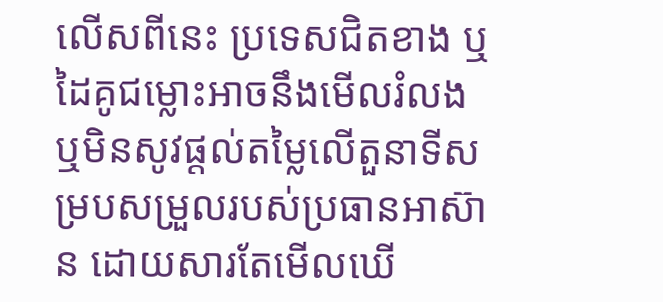លើសពីនេះ ប្រទេសជិតខាង ឬដៃគូជម្លោះអាចនឹងមើលរំលង ឬមិនសូវផ្តល់តម្លៃលើតួនាទីសម្របសម្រួលរបស់ប្រធានអាស៊ាន ដោយសារតែមើលឃើ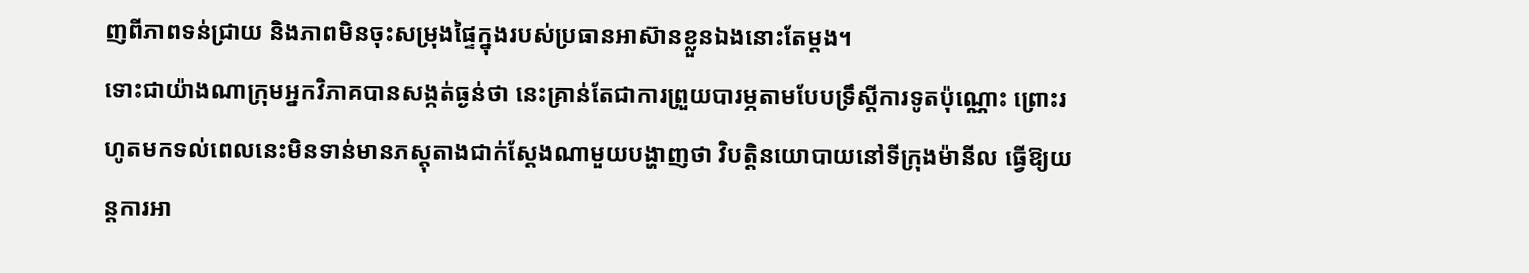ញពីភាពទន់ជ្រាយ និងភាពមិនចុះសម្រុងផ្ទៃក្នុងរបស់ប្រធានអាស៊ានខ្លួនឯងនោះតែម្តង។
ទោះជាយ៉ាងណាក្រុមអ្នកវិភាគបានសង្កត់ធ្ងន់ថា នេះគ្រាន់តែជាការព្រួយបារម្ភតាមបែបទ្រឹស្តីការទូតប៉ុណ្ណោះ ព្រោះរហូតមកទល់ពេលនេះមិនទាន់មានភស្តុតាងជាក់ស្តែងណាមួយបង្ហាញថា វិបត្តិនយោបាយនៅទីក្រុងម៉ានីល ធ្វើឱ្យយន្តការអា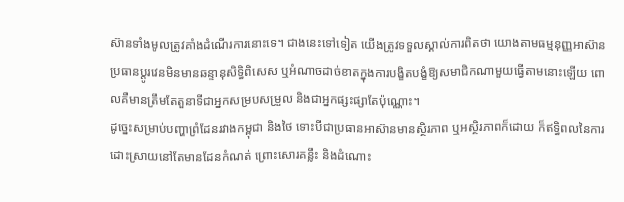ស៊ានទាំងមូលត្រូវគាំងដំណើរការនោះទេ។ ជាងនេះទៅទៀត យើងត្រូវទទួលស្គាល់ការពិតថា យោងតាមធម្មនុញ្ញអាស៊ានប្រធានប្តូរវេនមិនមានឆន្ទានុសិទ្ធិពិសេស ឬអំណាចដាច់ខាតក្នុងការបង្ខិតបង្ខំឱ្យសមាជិកណាមួយធ្វើតាមនោះឡើយ ពោលគឺមានត្រឹមតែតួនាទីជាអ្នកសម្របសម្រួល និងជាអ្នកផ្សះផ្សាតែប៉ុណ្ណោះ។
ដូច្នេះសម្រាប់បញ្ហាព្រំដែនរវាងកម្ពុជា និងថៃ ទោះបីជាប្រធានអាស៊ានមានស្ថិរភាព ឬអស្ថិរភាពក៏ដោយ ក៏ឥទ្ធិពលនៃការដោះស្រាយនៅតែមានដែនកំណត់ ព្រោះសោរគន្លឹះ និងដំណោះ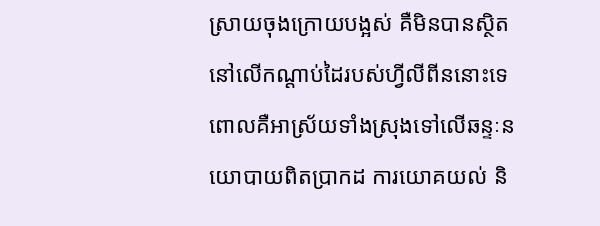ស្រាយចុងក្រោយបង្អស់ គឺមិនបានស្ថិតនៅលើកណ្តាប់ដៃរបស់ហ្វីលីពីននោះទេ ពោលគឺអាស្រ័យទាំងស្រុងទៅលើឆន្ទៈនយោបាយពិតប្រាកដ ការយោគយល់ និ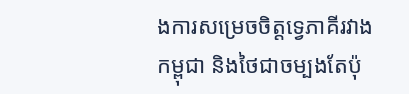ងការសម្រេចចិត្តទ្វេភាគីរវាងកម្ពុជា និងថៃជាចម្បងតែប៉ុ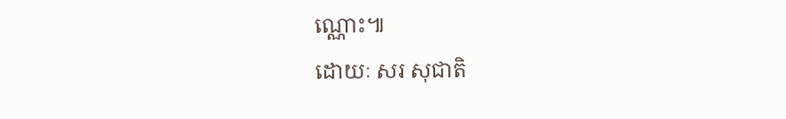ណ្ណោះ៕
ដោយៈ សរ សុជាតិ